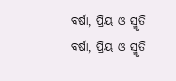ବର୍ଷା, ପ୍ରିୟ ଓ ସ୍ମୃତି
ବର୍ଷା, ପ୍ରିୟ ଓ ସ୍ମୃତି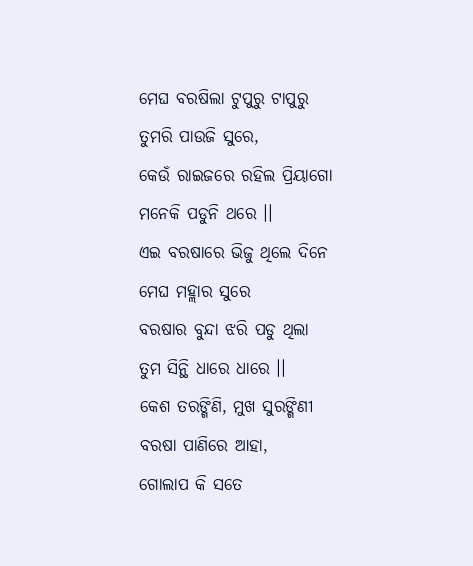ମେଘ ବରଷିଲା ଟୁପୁରୁ ଟାପୁରୁ
ତୁମରି ପାଉଜି ସୁରେ,
କେଉଁ ରାଇଜରେ ରହିଲ ପ୍ରିୟାଗୋ
ମନେକି ପଡୁନି ଥରେ ।।
ଏଇ ବରଷାରେ ଭିଜୁ ଥିଲେ ଦିନେ
ମେଘ ମହ୍ଲାର ସୁରେ
ବରଷାର ବୁନ୍ଦା ଝରି ପଡୁ ଥିଲା
ତୁମ ସିନ୍ଥି ଧାରେ ଧାରେ ।।
କେଶ ତରଙ୍ଗିଣି, ମୁଖ ସୁରଙ୍ଗିଣୀ
ବରଷା ପାଣିରେ ଆହା,
ଗୋଲାପ କି ସତେ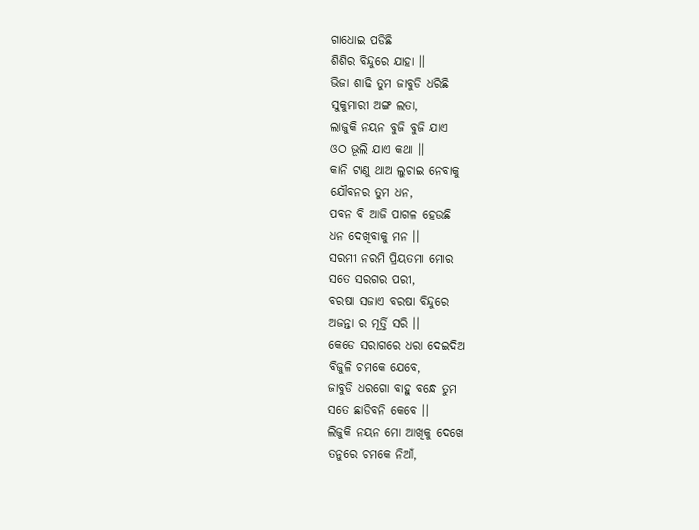ଗାଧୋଇ ପଡିଛି
ଶିଶିର ବିନ୍ଦୁରେ ଯାହା ।।
ଭିଜା ଶାଢି ତୁମ ଜାବୁଡି ଧରିଛି
ସୁକୁମାରୀ ଅଙ୍ଗ ଲତା,
ଲାଜୁକି ନୟନ ବୁଜି ବୁଜି ଯାଏ
ଓଠ ଭୂଲି ଯାଏ କଥା ।।
କାନି ଟାଣୁ ଥାଅ ଲୁଚାଇ ନେବାକୁ
ଯୌବନର ତୁମ ଧନ,
ପବନ ବି ଆଜି ପାଗଳ ହେଉଛି
ଧନ ଦେଖିବାକୁ ମନ ।।
ସରମୀ ନରମି ପ୍ରିୟତମା ମୋର
ସତେ ସରଗର ପରୀ,
ବରଷା ସଜାଏ ବରଷା ବିନ୍ଦୁରେ
ଅଜନ୍ତା ର ମୂର୍ତ୍ତି ସରି ।।
କେଡେ ସରାଗରେ ଧରା ଦେଇଦିଅ
ବିଜୁଳି ଚମକେ ଯେବେ,
ଜାବୁଡି ଧରଗୋ ବାହୁ ବନ୍ଧେ ତୁମ
ସତେ ଛାଡିବନି କେବେ ।।
ଲିଜୁକି ନୟନ ମୋ ଆଖିକୁ ଦେଖେ
ତନୁରେ ଚମକେ ନିଆଁ,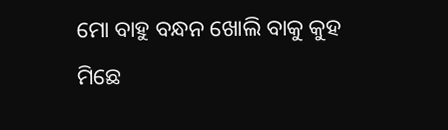ମୋ ବାହୁ ବନ୍ଧନ ଖୋଲି ବାକୁ କୁହ
ମିଛେ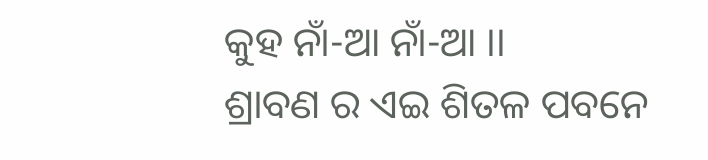କୁହ ନାଁ-ଆ ନାଁ-ଆ ।।
ଶ୍ରାବଣ ର ଏଇ ଶିତଳ ପବନେ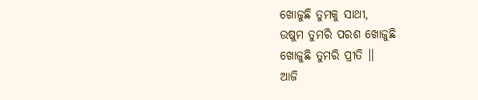ଖୋଜୁଛି ତୁମକୁ ସାଥୀ,
ଉଷୁମ ତୁମରି ପରଶ ଖୋଜୁଛି
ଖୋଜୁଛି ତୁମରି ପ୍ରୀତି ।।
ଆଜି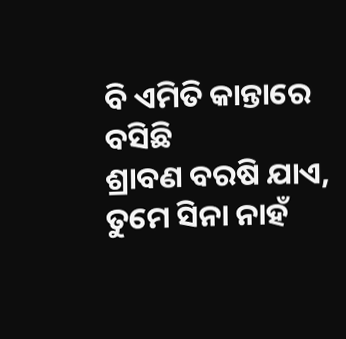ବି ଏମିତି କାନ୍ତାରେ ବସିଛି
ଶ୍ରାବଣ ବରଷି ଯାଏ,
ତୁମେ ସିନା ନାହଁ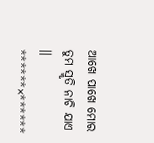ଆଖେ ପାଖେ ମୋର
ତୁମ ସ୍ମୃତି ନାଚି ଯାଏ ।।
******×******